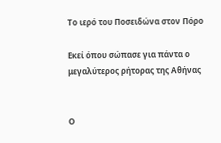Το ιερό του Ποσειδώνα στον Πόρο

Εκεί όπου σώπασε για πάντα ο μεγαλύτερος ρήτορας της Αθήνας


Ο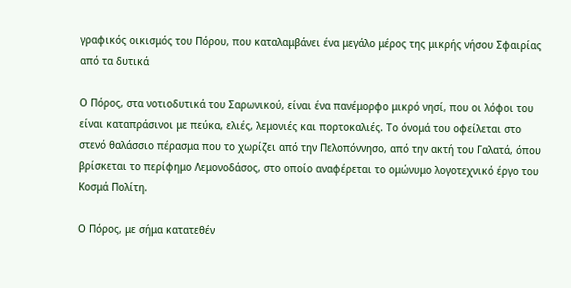γραφικός οικισμός του Πόρου, που καταλαμβάνει ένα μεγάλο μέρος της μικρής νήσου Σφαιρίας από τα δυτικά

Ο Πόρος, στα νοτιοδυτικά του Σαρωνικού, είναι ένα πανέμορφο μικρό νησί, που οι λόφοι του είναι καταπράσινοι με πεύκα, ελιές, λεμονιές και πορτοκαλιές. Το όνομά του οφείλεται στο στενό θαλάσσιο πέρασμα που το χωρίζει από την Πελοπόννησο, από την ακτή του Γαλατά, όπου βρίσκεται το περίφημο Λεμονοδάσος, στο οποίο αναφέρεται το ομώνυμο λογοτεχνικό έργο του Κοσμά Πολίτη.

Ο Πόρος, με σήμα κατατεθέν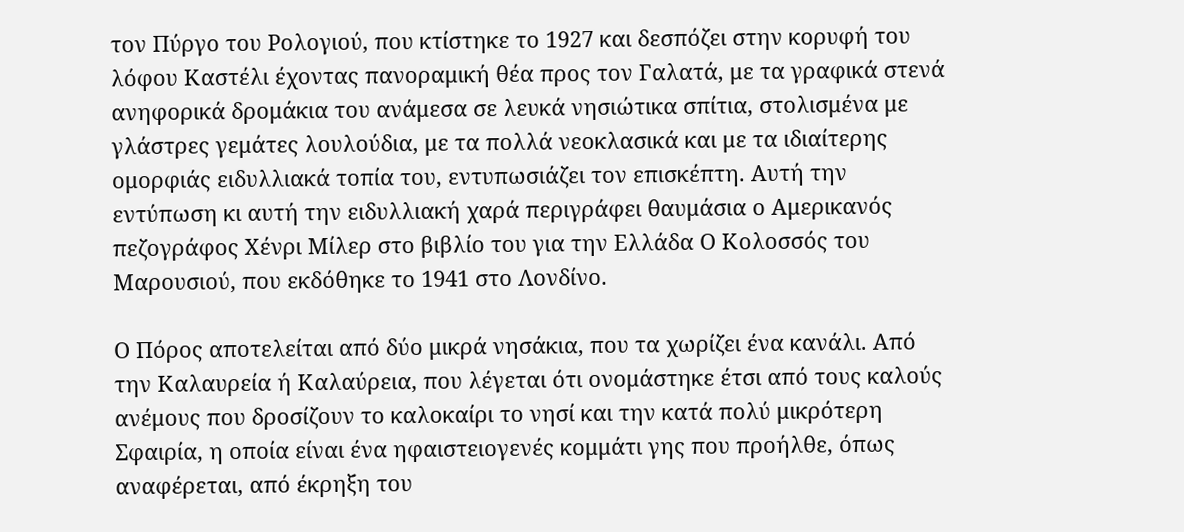τον Πύργο του Ρολογιού, που κτίστηκε το 1927 και δεσπόζει στην κορυφή του λόφου Καστέλι έχοντας πανοραμική θέα προς τον Γαλατά, με τα γραφικά στενά ανηφορικά δρομάκια του ανάμεσα σε λευκά νησιώτικα σπίτια, στολισμένα με γλάστρες γεμάτες λουλούδια, με τα πολλά νεοκλασικά και με τα ιδιαίτερης ομορφιάς ειδυλλιακά τοπία του, εντυπωσιάζει τον επισκέπτη. Αυτή την εντύπωση κι αυτή την ειδυλλιακή χαρά περιγράφει θαυμάσια ο Αμερικανός πεζογράφος Χένρι Μίλερ στο βιβλίο του για την Ελλάδα Ο Κολοσσός του Μαρουσιού, που εκδόθηκε το 1941 στο Λονδίνο.

Ο Πόρος αποτελείται από δύο μικρά νησάκια, που τα χωρίζει ένα κανάλι. Από την Καλαυρεία ή Καλαύρεια, που λέγεται ότι ονομάστηκε έτσι από τους καλούς ανέμους που δροσίζουν το καλοκαίρι το νησί και την κατά πολύ μικρότερη Σφαιρία, η οποία είναι ένα ηφαιστειογενές κομμάτι γης που προήλθε, όπως αναφέρεται, από έκρηξη του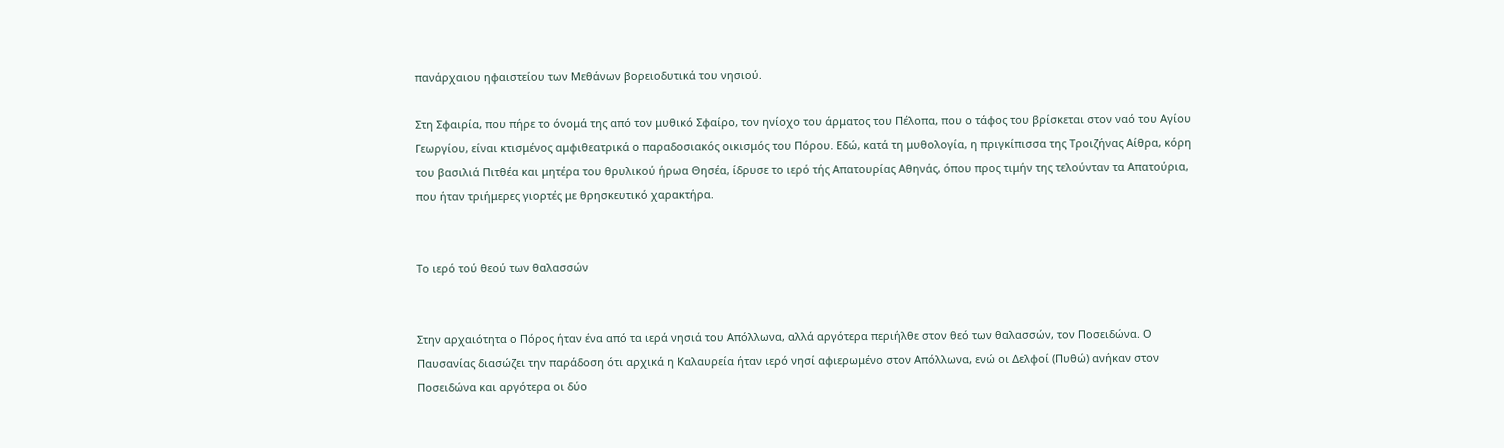πανάρχαιου ηφαιστείου των Μεθάνων βορειοδυτικά του νησιού.

Στη Σφαιρία, που πήρε το όνομά της από τον μυθικό Σφαίρο, τον ηνίοχο του άρματος του Πέλοπα, που ο τάφος του βρίσκεται στον ναό του Αγίου Γεωργίου, είναι κτισμένος αμφιθεατρικά ο παραδοσιακός οικισμός του Πόρου. Εδώ, κατά τη μυθολογία, η πριγκίπισσα της Τροιζήνας Αίθρα, κόρη του βασιλιά Πιτθέα και μητέρα του θρυλικού ήρωα Θησέα, ίδρυσε το ιερό τής Απατουρίας Αθηνάς, όπου προς τιμήν της τελούνταν τα Απατούρια, που ήταν τριήμερες γιορτές με θρησκευτικό χαρακτήρα.


Το ιερό τού θεού των θαλασσών


Στην αρχαιότητα ο Πόρος ήταν ένα από τα ιερά νησιά του Απόλλωνα, αλλά αργότερα περιήλθε στον θεό των θαλασσών, τον Ποσειδώνα. Ο Παυσανίας διασώζει την παράδοση ότι αρχικά η Καλαυρεία ήταν ιερό νησί αφιερωμένο στον Απόλλωνα, ενώ οι Δελφοί (Πυθώ) ανήκαν στον Ποσειδώνα και αργότερα οι δύο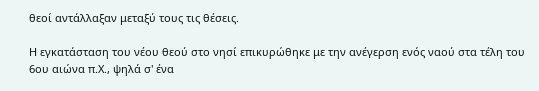θεοί αντάλλαξαν μεταξύ τους τις θέσεις.

Η εγκατάσταση του νέου θεού στο νησί επικυρώθηκε με την ανέγερση ενός ναού στα τέλη του 6ου αιώνα π.Χ., ψηλά σ' ένα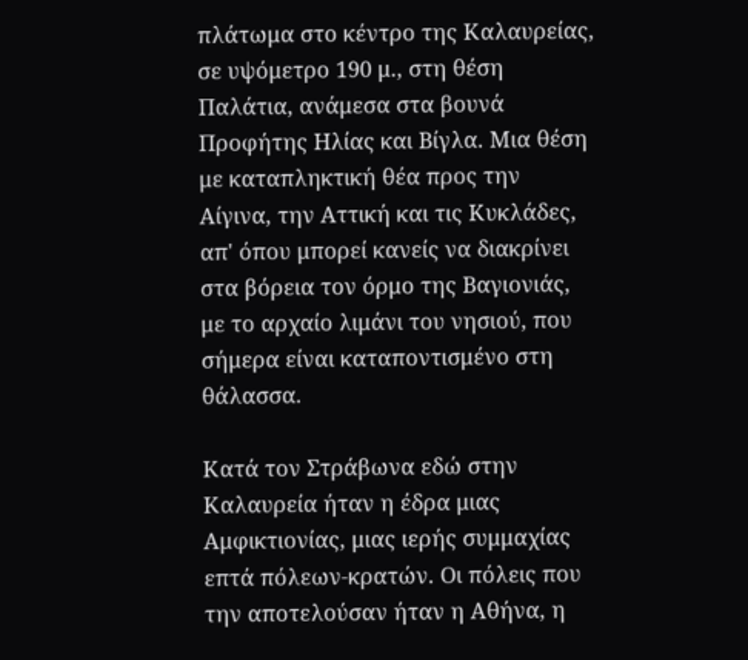πλάτωμα στο κέντρο της Καλαυρείας, σε υψόμετρο 190 μ., στη θέση Παλάτια, ανάμεσα στα βουνά Προφήτης Ηλίας και Βίγλα. Μια θέση με καταπληκτική θέα προς την Αίγινα, την Αττική και τις Κυκλάδες, απ' όπου μπορεί κανείς να διακρίνει στα βόρεια τον όρμο της Βαγιονιάς, με το αρχαίο λιμάνι του νησιού, που σήμερα είναι καταποντισμένο στη θάλασσα.

Κατά τον Στράβωνα εδώ στην Καλαυρεία ήταν η έδρα μιας Αμφικτιονίας, μιας ιερής συμμαχίας επτά πόλεων-κρατών. Οι πόλεις που την αποτελούσαν ήταν η Αθήνα, η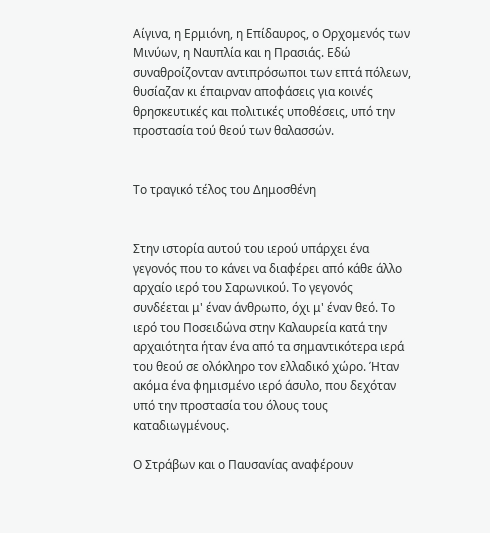Αίγινα, η Ερμιόνη, η Επίδαυρος, ο Ορχομενός των Μινύων, η Ναυπλία και η Πρασιάς. Εδώ συναθροίζονταν αντιπρόσωποι των επτά πόλεων, θυσίαζαν κι έπαιρναν αποφάσεις για κοινές θρησκευτικές και πολιτικές υποθέσεις, υπό την προστασία τού θεού των θαλασσών.


Το τραγικό τέλος του Δημοσθένη


Στην ιστορία αυτού του ιερού υπάρχει ένα γεγονός που το κάνει να διαφέρει από κάθε άλλο αρχαίο ιερό του Σαρωνικού. Το γεγονός συνδέεται μ' έναν άνθρωπο, όχι μ' έναν θεό. Το ιερό του Ποσειδώνα στην Καλαυρεία κατά την αρχαιότητα ήταν ένα από τα σημαντικότερα ιερά του θεού σε ολόκληρο τον ελλαδικό χώρο. Ήταν ακόμα ένα φημισμένο ιερό άσυλο, που δεχόταν υπό την προστασία του όλους τους καταδιωγμένους.

Ο Στράβων και ο Παυσανίας αναφέρουν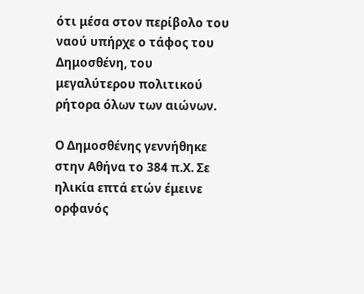ότι μέσα στον περίβολο του ναού υπήρχε ο τάφος του Δημοσθένη, του μεγαλύτερου πολιτικού ρήτορα όλων των αιώνων.

Ο Δημοσθένης γεννήθηκε στην Αθήνα το 384 π.Χ. Σε ηλικία επτά ετών έμεινε ορφανός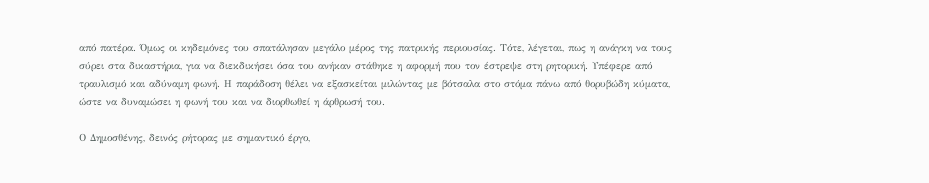από πατέρα. Όμως οι κηδεμόνες του σπατάλησαν μεγάλο μέρος της πατρικής περιουσίας. Τότε, λέγεται, πως η ανάγκη να τους σύρει στα δικαστήρια, για να διεκδικήσει όσα του ανήκαν στάθηκε η αφορμή που τον έστρεψε στη ρητορική. Υπέφερε από τραυλισμό και αδύναμη φωνή. Η παράδοση θέλει να εξασκείται μιλώντας με βότσαλα στο στόμα πάνω από θορυβώδη κύματα, ώστε να δυναμώσει η φωνή του και να διορθωθεί η άρθρωσή του.

Ο Δημοσθένης, δεινός ρήτορας με σημαντικό έργο,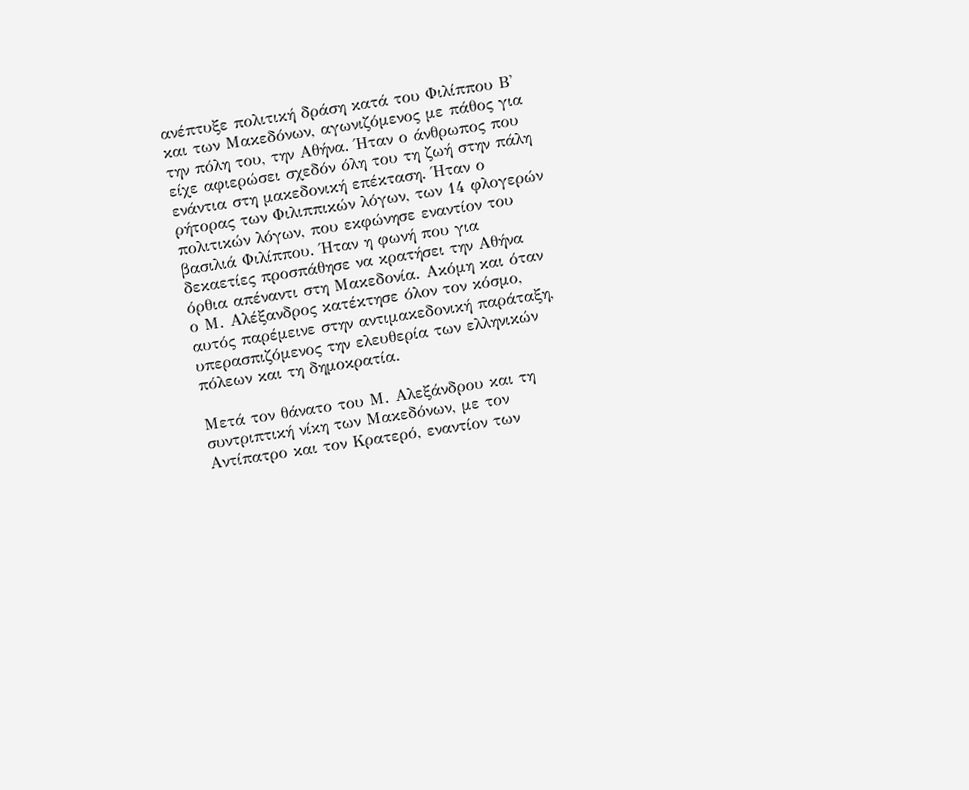ανέπτυξε πολιτική δράση κατά του Φιλίππου Β' και των Μακεδόνων, αγωνιζόμενος με πάθος για την πόλη του, την Αθήνα. Ήταν ο άνθρωπος που είχε αφιερώσει σχεδόν όλη του τη ζωή στην πάλη ενάντια στη μακεδονική επέκταση. Ήταν ο ρήτορας των Φιλιππικών λόγων, των 14 φλογερών πολιτικών λόγων, που εκφώνησε εναντίον του βασιλιά Φιλίππου. Ήταν η φωνή που για δεκαετίες προσπάθησε να κρατήσει την Αθήνα όρθια απέναντι στη Μακεδονία. Ακόμη και όταν ο Μ. Αλέξανδρος κατέκτησε όλον τον κόσμο, αυτός παρέμεινε στην αντιμακεδονική παράταξη, υπερασπιζόμενος την ελευθερία των ελληνικών πόλεων και τη δημοκρατία.

Μετά τον θάνατο του Μ. Αλεξάνδρου και τη συντριπτική νίκη των Μακεδόνων, με τον Αντίπατρο και τον Κρατερό, εναντίον των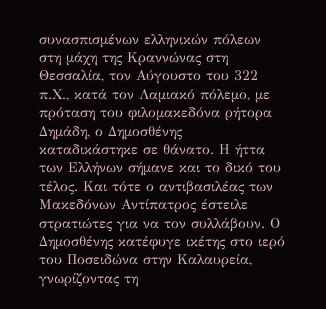συνασπισμένων ελληνικών πόλεων στη μάχη της Κραννώνας στη Θεσσαλία, τον Αύγουστο του 322 π.Χ., κατά τον Λαμιακό πόλεμο, με πρόταση του φιλομακεδόνα ρήτορα Δημάδη, ο Δημοσθένης καταδικάστηκε σε θάνατο. Η ήττα των Ελλήνων σήμανε και το δικό του τέλος. Και τότε ο αντιβασιλέας των Μακεδόνων Αντίπατρος έστειλε στρατιώτες για να τον συλλάβουν. Ο Δημοσθένης κατέφυγε ικέτης στο ιερό του Ποσειδώνα στην Καλαυρεία, γνωρίζοντας τη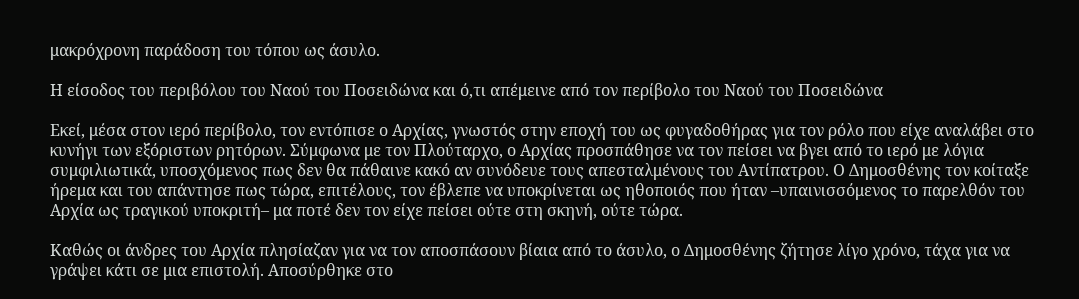μακρόχρονη παράδοση του τόπου ως άσυλο.

Η είσοδος του περιβόλου του Ναού του Ποσειδώνα και ό,τι απέμεινε από τον περίβολο του Ναού του Ποσειδώνα

Εκεί, μέσα στον ιερό περίβολο, τον εντόπισε ο Αρχίας, γνωστός στην εποχή του ως φυγαδοθήρας για τον ρόλο που είχε αναλάβει στο κυνήγι των εξόριστων ρητόρων. Σύμφωνα με τον Πλούταρχο, ο Αρχίας προσπάθησε να τον πείσει να βγει από το ιερό με λόγια συμφιλιωτικά, υποσχόμενος πως δεν θα πάθαινε κακό αν συνόδευε τους απεσταλμένους του Αντίπατρου. Ο Δημοσθένης τον κοίταξε ήρεμα και του απάντησε πως τώρα, επιτέλους, τον έβλεπε να υποκρίνεται ως ηθοποιός που ήταν –υπαινισσόμενος το παρελθόν του Αρχία ως τραγικού υποκριτή– μα ποτέ δεν τον είχε πείσει ούτε στη σκηνή, ούτε τώρα.

Καθώς οι άνδρες του Αρχία πλησίαζαν για να τον αποσπάσουν βίαια από το άσυλο, ο Δημοσθένης ζήτησε λίγο χρόνο, τάχα για να γράψει κάτι σε μια επιστολή. Αποσύρθηκε στο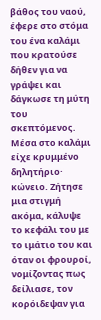βάθος του ναού, έφερε στο στόμα του ένα καλάμι που κρατούσε δήθεν για να γράψει και δάγκωσε τη μύτη του σκεπτόμενος. Μέσα στο καλάμι είχε κρυμμένο δηλητήριο· κώνειο. Ζήτησε μια στιγμή ακόμα, κάλυψε το κεφάλι του με το ιμάτιο του και όταν οι φρουροί, νομίζοντας πως δείλιασε, τον κορόιδεψαν για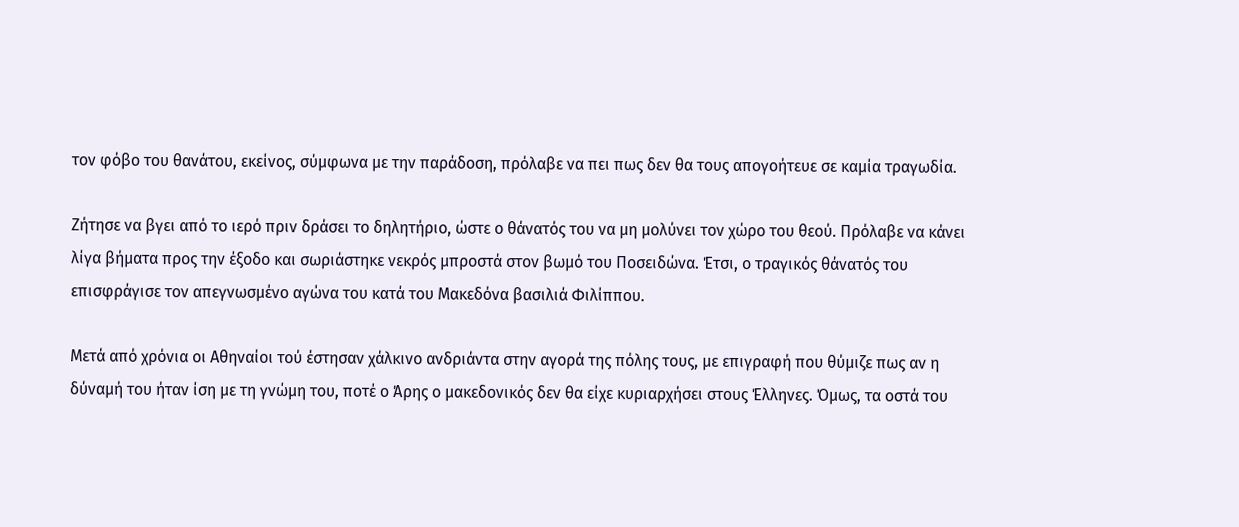τον φόβο του θανάτου, εκείνος, σύμφωνα με την παράδοση, πρόλαβε να πει πως δεν θα τους απογοήτευε σε καμία τραγωδία.

Ζήτησε να βγει από το ιερό πριν δράσει το δηλητήριο, ώστε ο θάνατός του να μη μολύνει τον χώρο του θεού. Πρόλαβε να κάνει λίγα βήματα προς την έξοδο και σωριάστηκε νεκρός μπροστά στον βωμό του Ποσειδώνα. Έτσι, ο τραγικός θάνατός του επισφράγισε τον απεγνωσμένο αγώνα του κατά του Μακεδόνα βασιλιά Φιλίππου.

Μετά από χρόνια οι Αθηναίοι τού έστησαν χάλκινο ανδριάντα στην αγορά της πόλης τους, με επιγραφή που θύμιζε πως αν η δύναμή του ήταν ίση με τη γνώμη του, ποτέ ο Άρης ο μακεδονικός δεν θα είχε κυριαρχήσει στους Έλληνες. Όμως, τα οστά του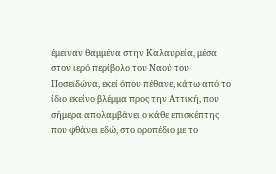έμειναν θαμμένα στην Καλαυρεία, μέσα στον ιερό περίβολο του Ναού του Ποσειδώνα, εκεί όπου πέθανε, κάτω από το ίδιο εκείνο βλέμμα προς την Αττική, που σήμερα απολαμβάνει ο κάθε επισκέπτης που φθάνει εδώ, στο οροπέδιο με το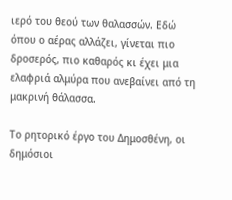ιερό του θεού των θαλασσών. Εδώ όπου ο αέρας αλλάζει, γίνεται πιο δροσερός, πιο καθαρός κι έχει μια ελαφριά αλμύρα που ανεβαίνει από τη μακρινή θάλασσα.

Το ρητορικό έργο του Δημοσθένη, οι δημόσιοι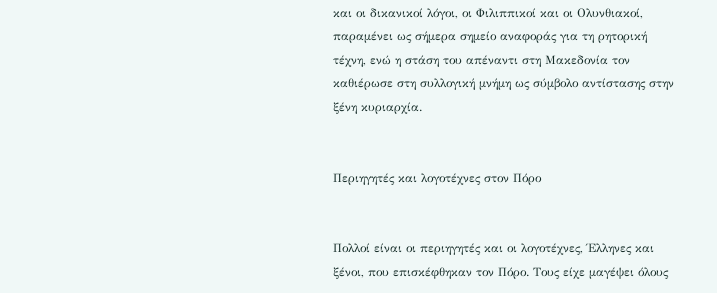και οι δικανικοί λόγοι, οι Φιλιππικοί και οι Ολυνθιακοί, παραμένει ως σήμερα σημείο αναφοράς για τη ρητορική τέχνη, ενώ η στάση του απέναντι στη Μακεδονία τον καθιέρωσε στη συλλογική μνήμη ως σύμβολο αντίστασης στην ξένη κυριαρχία.


Περιηγητές και λογοτέχνες στον Πόρο


Πολλοί είναι οι περιηγητές και οι λογοτέχνες, Έλληνες και ξένοι, που επισκέφθηκαν τον Πόρο. Τους είχε μαγέψει όλους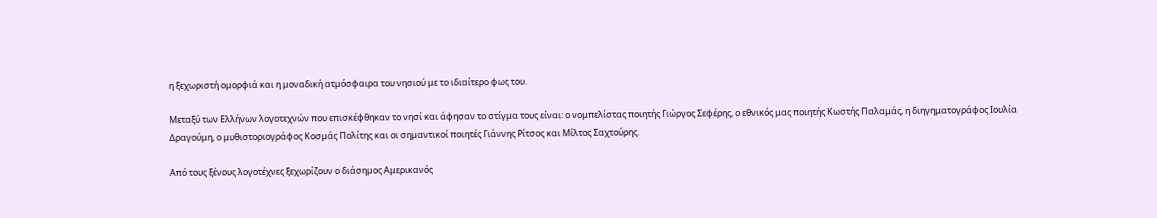η ξεχωριστή ομορφιά και η μοναδική ατμόσφαιρα του νησιού με το ιδιαίτερο φως του.

Μεταξύ των Ελλήνων λογοτεχνών που επισκέφθηκαν το νησί και άφησαν το στίγμα τους είναι: ο νομπελίστας ποιητής Γιώργος Σεφέρης, ο εθνικός μας ποιητής Κωστής Παλαμάς, η διηγηματογράφος Ιουλία Δραγούμη, ο μυθιστοριογράφος Κοσμάς Πολίτης και οι σημαντικοί ποιητές Γιάννης Ρίτσος και Μίλτος Σαχτούρης.

Από τους ξένους λογοτέχνες ξεχωρίζουν ο διάσημος Αμερικανός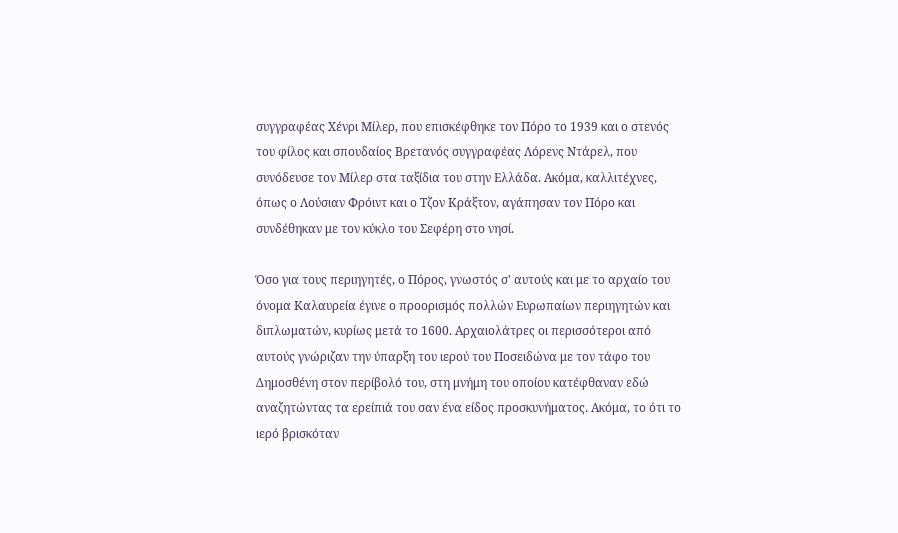συγγραφέας Χένρι Μίλερ, που επισκέφθηκε τον Πόρο το 1939 και ο στενός του φίλος και σπουδαίος Βρετανός συγγραφέας Λόρενς Ντάρελ, που συνόδευσε τον Μίλερ στα ταξίδια του στην Ελλάδα. Ακόμα, καλλιτέχνες, όπως ο Λούσιαν Φρόιντ και ο Τζον Κράξτον, αγάπησαν τον Πόρο και συνδέθηκαν με τον κύκλο του Σεφέρη στο νησί.

Όσο για τους περιηγητές, ο Πόρος, γνωστός σ' αυτούς και με το αρχαίο του όνομα Καλαυρεία έγινε ο προορισμός πολλών Ευρωπαίων περιηγητών και διπλωματών, κυρίως μετά το 1600. Αρχαιολάτρες οι περισσότεροι από αυτούς γνώριζαν την ύπαρξη του ιερού του Ποσειδώνα με τον τάφο του Δημοσθένη στον περίβολό του, στη μνήμη του οποίου κατέφθαναν εδώ αναζητώντας τα ερείπιά του σαν ένα είδος προσκυνήματος. Ακόμα, το ότι το ιερό βρισκόταν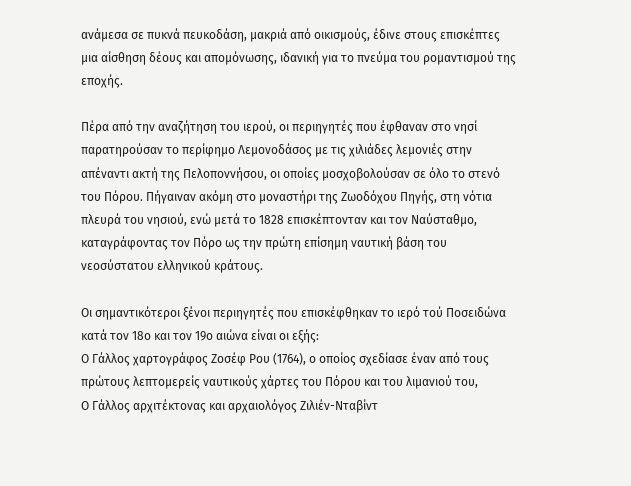ανάμεσα σε πυκνά πευκοδάση, μακριά από οικισμούς, έδινε στους επισκέπτες μια αίσθηση δέους και απομόνωσης, ιδανική για το πνεύμα του ρομαντισμού της εποχής.

Πέρα από την αναζήτηση του ιερού, οι περιηγητές που έφθαναν στο νησί παρατηρούσαν το περίφημο Λεμονοδάσος με τις χιλιάδες λεμονιές στην απέναντι ακτή της Πελοποννήσου, οι οποίες μοσχοβολούσαν σε όλο το στενό του Πόρου. Πήγαιναν ακόμη στο μοναστήρι της Ζωοδόχου Πηγής, στη νότια πλευρά του νησιού, ενώ μετά το 1828 επισκέπτονταν και τον Ναύσταθμο, καταγράφοντας τον Πόρο ως την πρώτη επίσημη ναυτική βάση του νεοσύστατου ελληνικού κράτους.

Οι σημαντικότεροι ξένοι περιηγητές που επισκέφθηκαν το ιερό τού Ποσειδώνα κατά τον 18ο και τον 19ο αιώνα είναι οι εξής:
Ο Γάλλος χαρτογράφος Ζοσέφ Ρου (1764), ο οποίος σχεδίασε έναν από τους πρώτους λεπτομερείς ναυτικούς χάρτες του Πόρου και του λιμανιού του,
Ο Γάλλος αρχιτέκτονας και αρχαιολόγος Ζιλιέν-Νταβίντ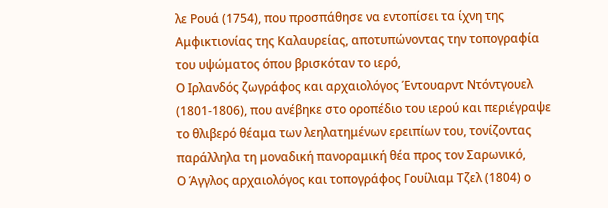λε Ρουά (1754), που προσπάθησε να εντοπίσει τα ίχνη της Αμφικτιονίας της Καλαυρείας, αποτυπώνοντας την τοπογραφία του υψώματος όπου βρισκόταν το ιερό,
Ο Ιρλανδός ζωγράφος και αρχαιολόγος Έντουαρντ Ντόντγουελ (1801-1806), που ανέβηκε στο οροπέδιο του ιερού και περιέγραψε το θλιβερό θέαμα των λεηλατημένων ερειπίων του, τονίζοντας παράλληλα τη μοναδική πανοραμική θέα προς τον Σαρωνικό,
Ο Άγγλος αρχαιολόγος και τοπογράφος Γουίλιαμ Τζελ (1804) ο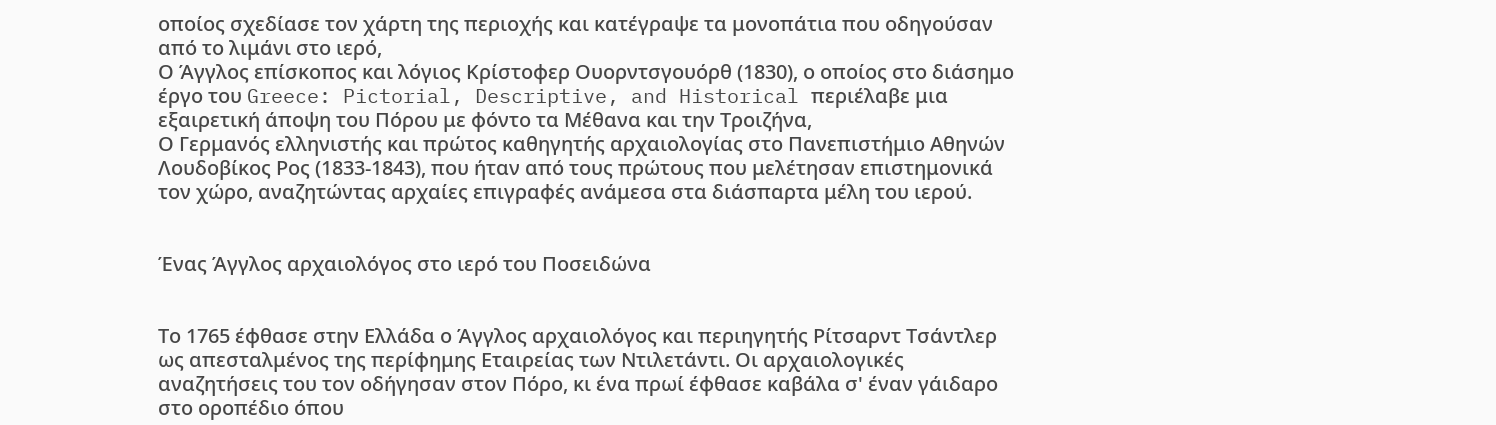οποίος σχεδίασε τον χάρτη της περιοχής και κατέγραψε τα μονοπάτια που οδηγούσαν από το λιμάνι στο ιερό,
Ο Άγγλος επίσκοπος και λόγιος Κρίστοφερ Ουορντσγουόρθ (1830), ο οποίος στο διάσημο έργο του Greece: Pictorial, Descriptive, and Historical περιέλαβε μια εξαιρετική άποψη του Πόρου με φόντο τα Μέθανα και την Τροιζήνα,
Ο Γερμανός ελληνιστής και πρώτος καθηγητής αρχαιολογίας στο Πανεπιστήμιο Αθηνών Λουδοβίκος Ρος (1833-1843), που ήταν από τους πρώτους που μελέτησαν επιστημονικά τον χώρο, αναζητώντας αρχαίες επιγραφές ανάμεσα στα διάσπαρτα μέλη του ιερού.


Ένας Άγγλος αρχαιολόγος στο ιερό του Ποσειδώνα


Το 1765 έφθασε στην Ελλάδα ο Άγγλος αρχαιολόγος και περιηγητής Ρίτσαρντ Τσάντλερ ως απεσταλμένος της περίφημης Εταιρείας των Ντιλετάντι. Οι αρχαιολογικές αναζητήσεις του τον οδήγησαν στον Πόρο, κι ένα πρωί έφθασε καβάλα σ' έναν γάιδαρο στο οροπέδιο όπου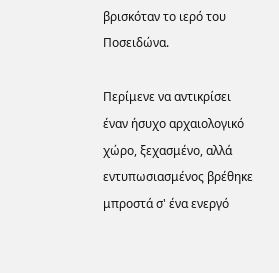βρισκόταν το ιερό του Ποσειδώνα.

Περίμενε να αντικρίσει έναν ήσυχο αρχαιολογικό χώρο, ξεχασμένο, αλλά εντυπωσιασμένος βρέθηκε μπροστά σ' ένα ενεργό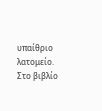υπαίθριο λατομείο. Στο βιβλίο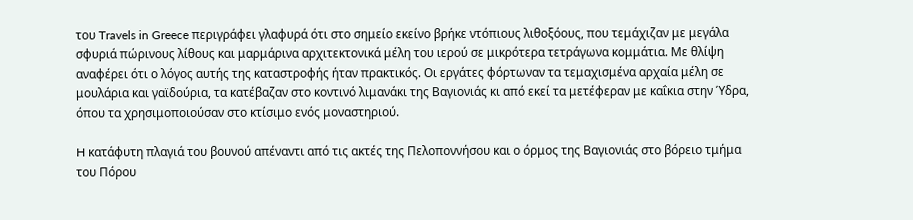του Travels in Greece περιγράφει γλαφυρά ότι στο σημείο εκείνο βρήκε ντόπιους λιθοξόους, που τεμάχιζαν με μεγάλα σφυριά πώρινους λίθους και μαρμάρινα αρχιτεκτονικά μέλη του ιερού σε μικρότερα τετράγωνα κομμάτια. Με θλίψη αναφέρει ότι ο λόγος αυτής της καταστροφής ήταν πρακτικός. Οι εργάτες φόρτωναν τα τεμαχισμένα αρχαία μέλη σε μουλάρια και γαϊδούρια, τα κατέβαζαν στο κοντινό λιμανάκι της Βαγιονιάς κι από εκεί τα μετέφεραν με καΐκια στην Ύδρα, όπου τα χρησιμοποιούσαν στο κτίσιμο ενός μοναστηριού.

H κατάφυτη πλαγιά του βουνού απέναντι από τις ακτές της Πελοποννήσου και ο όρμος της Βαγιονιάς στο βόρειο τμήμα του Πόρου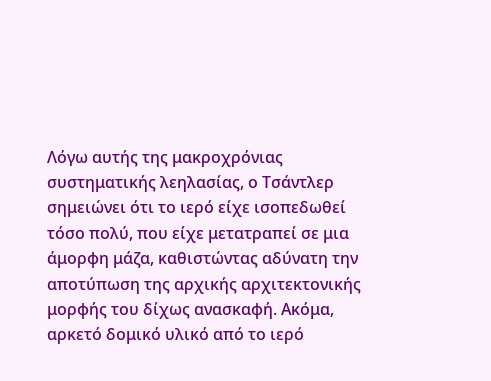Λόγω αυτής της μακροχρόνιας συστηματικής λεηλασίας, ο Τσάντλερ σημειώνει ότι το ιερό είχε ισοπεδωθεί τόσο πολύ, που είχε μετατραπεί σε μια άμορφη μάζα, καθιστώντας αδύνατη την αποτύπωση της αρχικής αρχιτεκτονικής μορφής του δίχως ανασκαφή. Ακόμα, αρκετό δομικό υλικό από το ιερό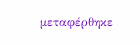μεταφέρθηκε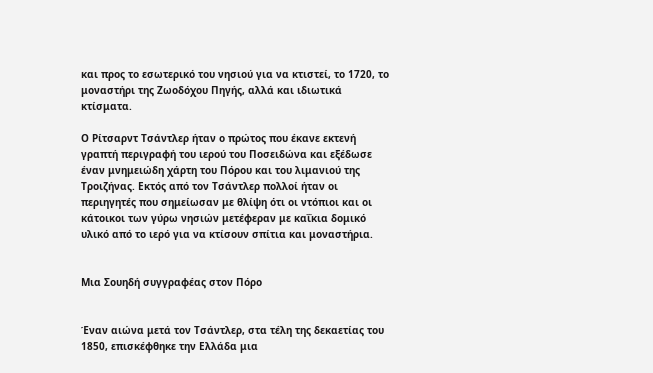και προς το εσωτερικό του νησιού για να κτιστεί, το 1720, το μοναστήρι της Ζωοδόχου Πηγής, αλλά και ιδιωτικά κτίσματα.

Ο Ρίτσαρντ Τσάντλερ ήταν ο πρώτος που έκανε εκτενή γραπτή περιγραφή του ιερού του Ποσειδώνα και εξέδωσε έναν μνημειώδη χάρτη του Πόρου και του λιμανιού της Τροιζήνας. Εκτός από τον Τσάντλερ πολλοί ήταν οι περιηγητές που σημείωσαν με θλίψη ότι οι ντόπιοι και οι κάτοικοι των γύρω νησιών μετέφεραν με καΐκια δομικό υλικό από το ιερό για να κτίσουν σπίτια και μοναστήρια.


Μια Σουηδή συγγραφέας στον Πόρο


Έναν αιώνα μετά τον Τσάντλερ, στα τέλη της δεκαετίας του 1850, επισκέφθηκε την Ελλάδα μια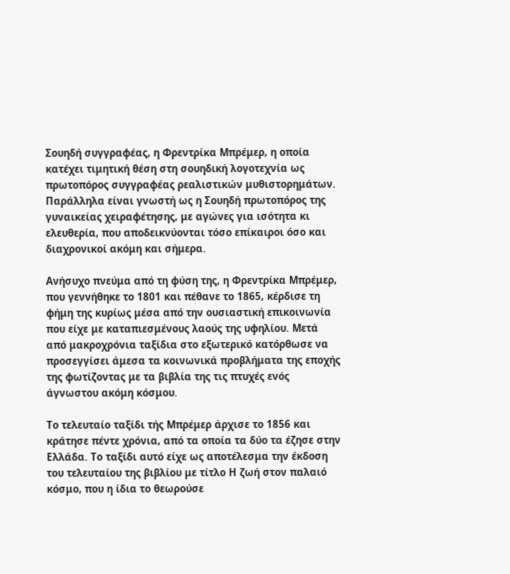Σουηδή συγγραφέας, η Φρεντρίκα Μπρέμερ, η οποία κατέχει τιμητική θέση στη σουηδική λογοτεχνία ως πρωτοπόρος συγγραφέας ρεαλιστικών μυθιστορημάτων. Παράλληλα είναι γνωστή ως η Σουηδή πρωτοπόρος της γυναικείας χειραφέτησης, με αγώνες για ισότητα κι ελευθερία, που αποδεικνύονται τόσο επίκαιροι όσο και διαχρονικοί ακόμη και σήμερα.

Ανήσυχο πνεύμα από τη φύση της, η Φρεντρίκα Μπρέμερ, που γεννήθηκε το 1801 και πέθανε το 1865, κέρδισε τη φήμη της κυρίως μέσα από την ουσιαστική επικοινωνία που είχε με καταπιεσμένους λαούς της υφηλίου. Μετά από μακροχρόνια ταξίδια στο εξωτερικό κατόρθωσε να προσεγγίσει άμεσα τα κοινωνικά προβλήματα της εποχής της φωτίζοντας με τα βιβλία της τις πτυχές ενός άγνωστου ακόμη κόσμου.

Το τελευταίο ταξίδι τής Μπρέμερ άρχισε το 1856 και κράτησε πέντε χρόνια, από τα οποία τα δύο τα έζησε στην Ελλάδα. Το ταξίδι αυτό είχε ως αποτέλεσμα την έκδοση του τελευταίου της βιβλίου με τίτλο Η ζωή στον παλαιό κόσμο, που η ίδια το θεωρούσε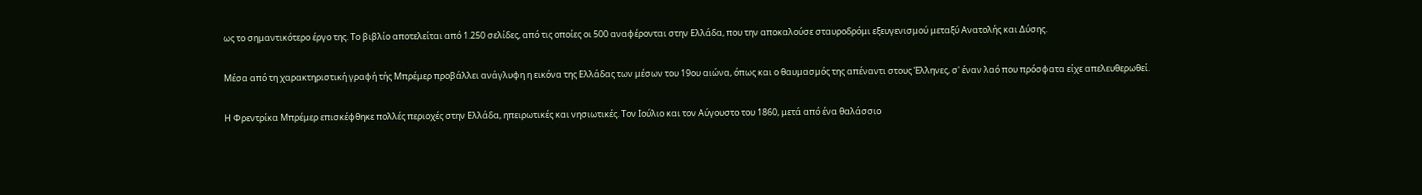ως το σημαντικότερο έργο της. Το βιβλίο αποτελείται από 1.250 σελίδες, από τις οποίες οι 500 αναφέρονται στην Ελλάδα, που την αποκαλούσε σταυροδρόμι εξευγενισμού μεταξύ Ανατολής και Δύσης.

Μέσα από τη χαρακτηριστική γραφή τής Μπρέμερ προβάλλει ανάγλυφη η εικόνα της Ελλάδας των μέσων του 19ου αιώνα, όπως και ο θαυμασμός της απέναντι στους Έλληνες, σ' έναν λαό που πρόσφατα είχε απελευθερωθεί.

Η Φρεντρίκα Μπρέμερ επισκέφθηκε πολλές περιοχές στην Ελλάδα, ηπειρωτικές και νησιωτικές. Τον Ιούλιο και τον Αύγουστο του 1860, μετά από ένα θαλάσσιο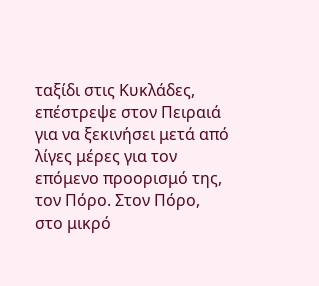ταξίδι στις Κυκλάδες, επέστρεψε στον Πειραιά για να ξεκινήσει μετά από λίγες μέρες για τον επόμενο προορισμό της, τον Πόρο. Στον Πόρο, στο μικρό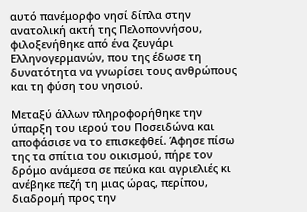αυτό πανέμορφο νησί δίπλα στην ανατολική ακτή της Πελοποννήσου, φιλοξενήθηκε από ένα ζευγάρι Ελληνογερμανών, που της έδωσε τη δυνατότητα να γνωρίσει τους ανθρώπους και τη φύση του νησιού.

Μεταξύ άλλων πληροφορήθηκε την ύπαρξη του ιερού του Ποσειδώνα και αποφάσισε να το επισκεφθεί. Άφησε πίσω της τα σπίτια του οικισμού, πήρε τον δρόμο ανάμεσα σε πεύκα και αγριελιές κι ανέβηκε πεζή τη μιας ώρας, περίπου, διαδρομή προς την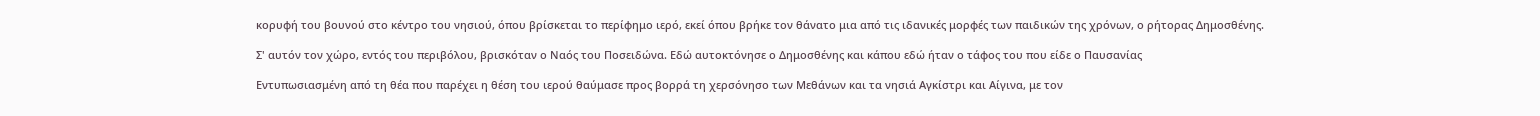κορυφή του βουνού στο κέντρο του νησιού, όπου βρίσκεται το περίφημο ιερό, εκεί όπου βρήκε τον θάνατο μια από τις ιδανικές μορφές των παιδικών της χρόνων, ο ρήτορας Δημοσθένης.

Σ' αυτόν τον χώρο, εντός του περιβόλου, βρισκόταν ο Ναός του Ποσειδώνα. Εδώ αυτοκτόνησε ο Δημοσθένης και κάπου εδώ ήταν ο τάφος του που είδε ο Παυσανίας

Εντυπωσιασμένη από τη θέα που παρέχει η θέση του ιερού θαύμασε προς βορρά τη χερσόνησο των Μεθάνων και τα νησιά Αγκίστρι και Αίγινα, με τον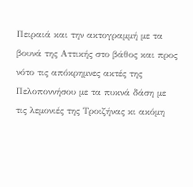Πειραιά και την ακτογραμμή με τα βουνά της Αττικής στο βάθος και προς νότο τις απόκρημνες ακτές της Πελοποννήσου με τα πυκνά δάση με τις λεμονιές της Τροιζήνας κι ακόμη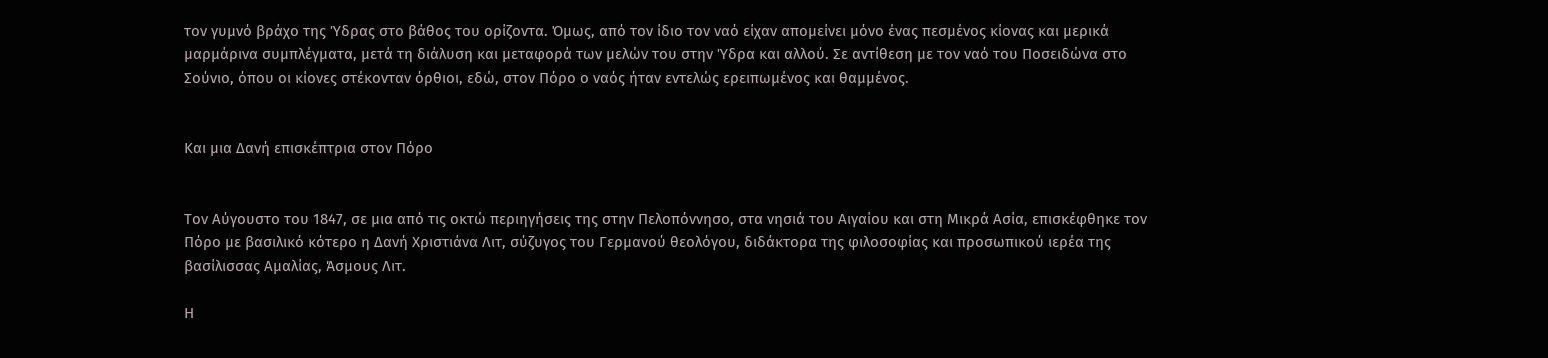τον γυμνό βράχο της Ύδρας στο βάθος του ορίζοντα. Όμως, από τον ίδιο τον ναό είχαν απομείνει μόνο ένας πεσμένος κίονας και μερικά μαρμάρινα συμπλέγματα, μετά τη διάλυση και μεταφορά των μελών του στην Ύδρα και αλλού. Σε αντίθεση με τον ναό του Ποσειδώνα στο Σούνιο, όπου οι κίονες στέκονταν όρθιοι, εδώ, στον Πόρο ο ναός ήταν εντελώς ερειπωμένος και θαμμένος.


Και μια Δανή επισκέπτρια στον Πόρο


Τον Αύγουστο του 1847, σε μια από τις οκτώ περιηγήσεις της στην Πελοπόννησο, στα νησιά του Αιγαίου και στη Μικρά Ασία, επισκέφθηκε τον Πόρο με βασιλικό κότερο η Δανή Χριστιάνα Λιτ, σύζυγος του Γερμανού θεολόγου, διδάκτορα της φιλοσοφίας και προσωπικού ιερέα της βασίλισσας Αμαλίας, Άσμους Λιτ.

Η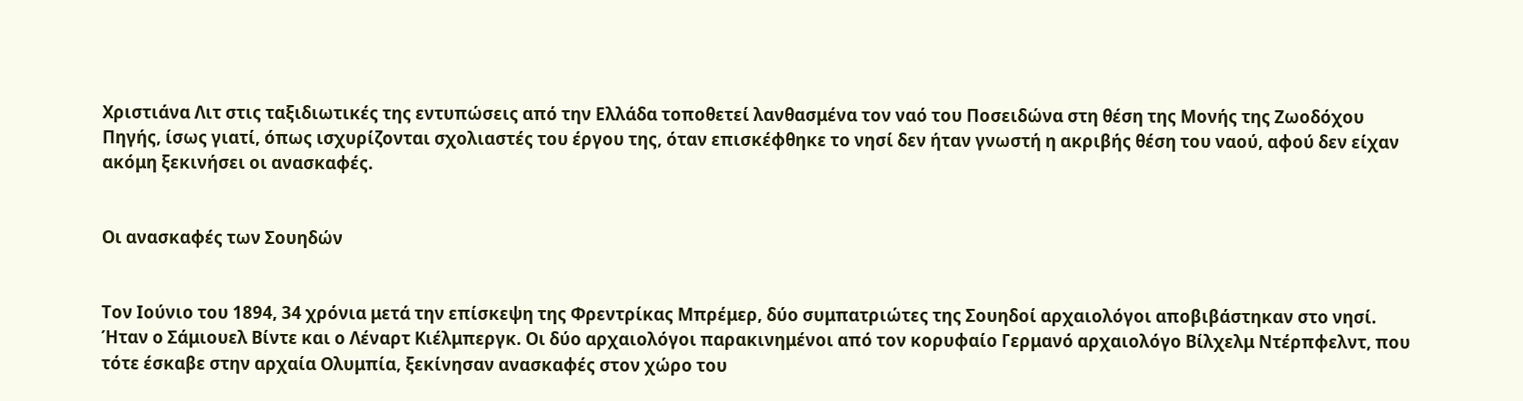Χριστιάνα Λιτ στις ταξιδιωτικές της εντυπώσεις από την Ελλάδα τοποθετεί λανθασμένα τον ναό του Ποσειδώνα στη θέση της Μονής της Ζωοδόχου Πηγής, ίσως γιατί, όπως ισχυρίζονται σχολιαστές του έργου της, όταν επισκέφθηκε το νησί δεν ήταν γνωστή η ακριβής θέση του ναού, αφού δεν είχαν ακόμη ξεκινήσει οι ανασκαφές.


Οι ανασκαφές των Σουηδών


Τον Ιούνιο του 1894, 34 χρόνια μετά την επίσκεψη της Φρεντρίκας Μπρέμερ, δύο συμπατριώτες της Σουηδοί αρχαιολόγοι αποβιβάστηκαν στο νησί. Ήταν ο Σάμιουελ Βίντε και ο Λέναρτ Κιέλμπεργκ. Οι δύο αρχαιολόγοι παρακινημένοι από τον κορυφαίο Γερμανό αρχαιολόγο Βίλχελμ Ντέρπφελντ, που τότε έσκαβε στην αρχαία Ολυμπία, ξεκίνησαν ανασκαφές στον χώρο του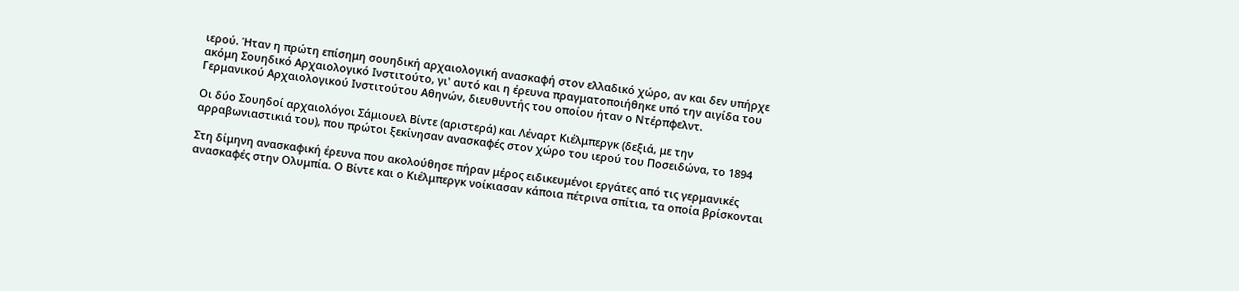ιερού. Ήταν η πρώτη επίσημη σουηδική αρχαιολογική ανασκαφή στον ελλαδικό χώρο, αν και δεν υπήρχε ακόμη Σουηδικό Αρχαιολογικό Ινστιτούτο, γι' αυτό και η έρευνα πραγματοποιήθηκε υπό την αιγίδα του Γερμανικού Αρχαιολογικού Ινστιτούτου Αθηνών, διευθυντής του οποίου ήταν ο Ντέρπφελντ.

Οι δύο Σουηδοί αρχαιολόγοι Σάμιουελ Βίντε (αριστερά) και Λέναρτ Κιέλμπεργκ (δεξιά, με την αρραβωνιαστικιά του), που πρώτοι ξεκίνησαν ανασκαφές στον χώρο του ιερού του Ποσειδώνα, το 1894

Στη δίμηνη ανασκαφική έρευνα που ακολούθησε πήραν μέρος ειδικευμένοι εργάτες από τις γερμανικές ανασκαφές στην Ολυμπία. Ο Βίντε και ο Κιέλμπεργκ νοίκιασαν κάποια πέτρινα σπίτια, τα οποία βρίσκονται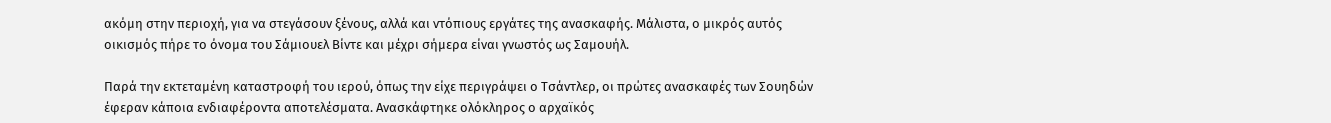ακόμη στην περιοχή, για να στεγάσουν ξένους, αλλά και ντόπιους εργάτες της ανασκαφής. Μάλιστα, ο μικρός αυτός οικισμός πήρε το όνομα του Σάμιουελ Βίντε και μέχρι σήμερα είναι γνωστός ως Σαμουήλ.

Παρά την εκτεταμένη καταστροφή του ιερού, όπως την είχε περιγράψει ο Τσάντλερ, οι πρώτες ανασκαφές των Σουηδών έφεραν κάποια ενδιαφέροντα αποτελέσματα. Ανασκάφτηκε ολόκληρος ο αρχαϊκός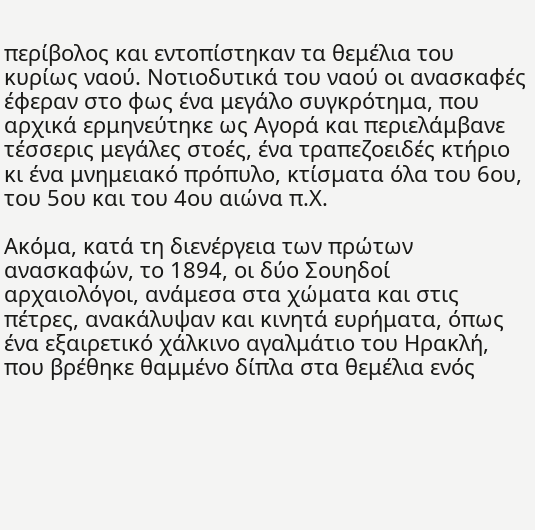περίβολος και εντοπίστηκαν τα θεμέλια του κυρίως ναού. Νοτιοδυτικά του ναού οι ανασκαφές έφεραν στο φως ένα μεγάλο συγκρότημα, που αρχικά ερμηνεύτηκε ως Αγορά και περιελάμβανε τέσσερις μεγάλες στοές, ένα τραπεζοειδές κτήριο κι ένα μνημειακό πρόπυλο, κτίσματα όλα του 6ου, του 5ου και του 4ου αιώνα π.Χ.

Ακόμα, κατά τη διενέργεια των πρώτων ανασκαφών, το 1894, οι δύο Σουηδοί αρχαιολόγοι, ανάμεσα στα χώματα και στις πέτρες, ανακάλυψαν και κινητά ευρήματα, όπως ένα εξαιρετικό χάλκινο αγαλμάτιο του Ηρακλή, που βρέθηκε θαμμένο δίπλα στα θεμέλια ενός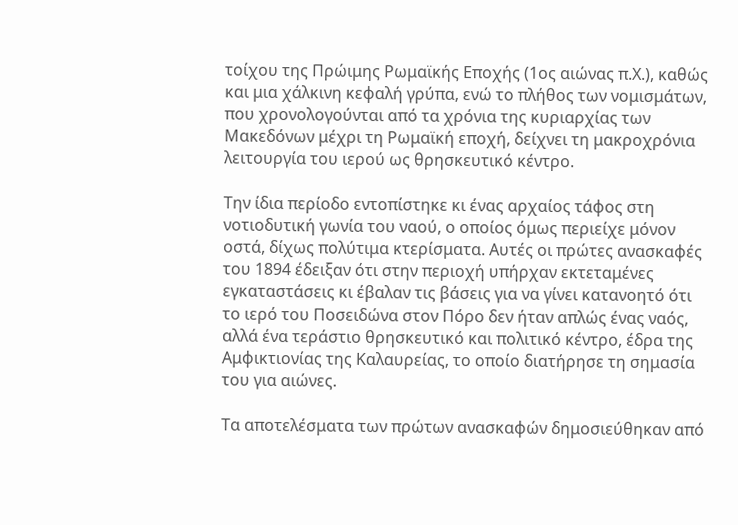τοίχου της Πρώιμης Ρωμαϊκής Εποχής (1ος αιώνας π.Χ.), καθώς και μια χάλκινη κεφαλή γρύπα, ενώ το πλήθος των νομισμάτων, που χρονολογούνται από τα χρόνια της κυριαρχίας των Μακεδόνων μέχρι τη Ρωμαϊκή εποχή, δείχνει τη μακροχρόνια λειτουργία του ιερού ως θρησκευτικό κέντρο.

Την ίδια περίοδο εντοπίστηκε κι ένας αρχαίος τάφος στη νοτιοδυτική γωνία του ναού, ο οποίος όμως περιείχε μόνον οστά, δίχως πολύτιμα κτερίσματα. Αυτές οι πρώτες ανασκαφές του 1894 έδειξαν ότι στην περιοχή υπήρχαν εκτεταμένες εγκαταστάσεις κι έβαλαν τις βάσεις για να γίνει κατανοητό ότι το ιερό του Ποσειδώνα στον Πόρο δεν ήταν απλώς ένας ναός, αλλά ένα τεράστιο θρησκευτικό και πολιτικό κέντρο, έδρα της Αμφικτιονίας της Καλαυρείας, το οποίο διατήρησε τη σημασία του για αιώνες.

Τα αποτελέσματα των πρώτων ανασκαφών δημοσιεύθηκαν από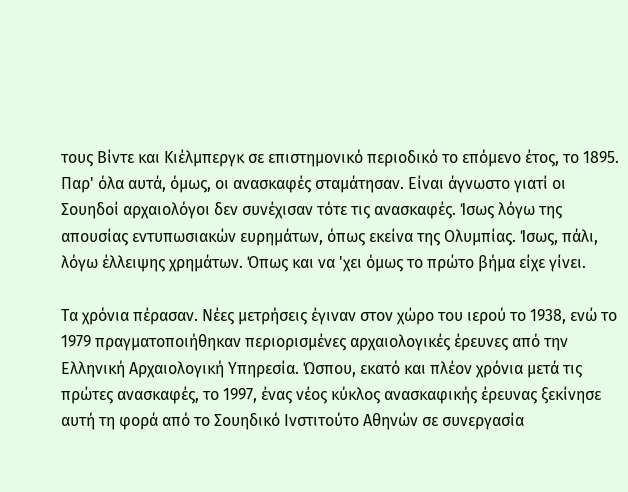τους Βίντε και Κιέλμπεργκ σε επιστημονικό περιοδικό το επόμενο έτος, το 1895. Παρ' όλα αυτά, όμως, οι ανασκαφές σταμάτησαν. Είναι άγνωστο γιατί οι Σουηδοί αρχαιολόγοι δεν συνέχισαν τότε τις ανασκαφές. Ίσως λόγω της απουσίας εντυπωσιακών ευρημάτων, όπως εκείνα της Ολυμπίας. Ίσως, πάλι, λόγω έλλειψης χρημάτων. Όπως και να 'χει όμως το πρώτο βήμα είχε γίνει.

Τα χρόνια πέρασαν. Νέες μετρήσεις έγιναν στον χώρο του ιερού το 1938, ενώ το 1979 πραγματοποιήθηκαν περιορισμένες αρχαιολογικές έρευνες από την Ελληνική Αρχαιολογική Υπηρεσία. Ώσπου, εκατό και πλέον χρόνια μετά τις πρώτες ανασκαφές, το 1997, ένας νέος κύκλος ανασκαφικής έρευνας ξεκίνησε αυτή τη φορά από το Σουηδικό Ινστιτούτο Αθηνών σε συνεργασία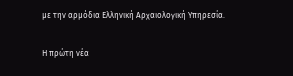με την αρμόδια Ελληνική Αρχαιολογική Υπηρεσία.

Η πρώτη νέα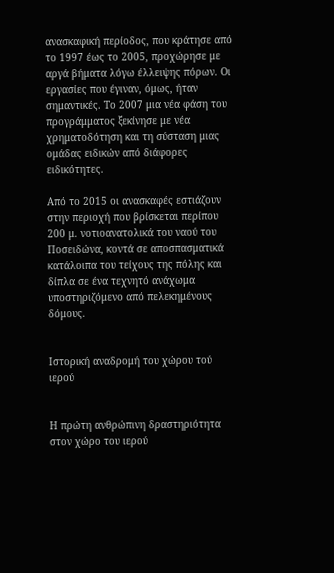ανασκαφική περίοδος, που κράτησε από το 1997 έως το 2005, προχώρησε με αργά βήματα λόγω έλλειψης πόρων. Οι εργασίες που έγιναν, όμως, ήταν σημαντικές. Το 2007 μια νέα φάση του προγράμματος ξεκίνησε με νέα χρηματοδότηση και τη σύσταση μιας ομάδας ειδικών από διάφορες ειδικότητες.

Από το 2015 οι ανασκαφές εστιάζουν στην περιοχή που βρίσκεται περίπου 200 μ. νοτιοανατολικά του ναού του Ποσειδώνα, κοντά σε αποσπασματικά κατάλοιπα του τείχους της πόλης και δίπλα σε ένα τεχνητό ανάχωμα υποστηριζόμενο από πελεκημένους δόμους.


Ιστορική αναδρομή του χώρου τού ιερού


Η πρώτη ανθρώπινη δραστηριότητα στον χώρο του ιερού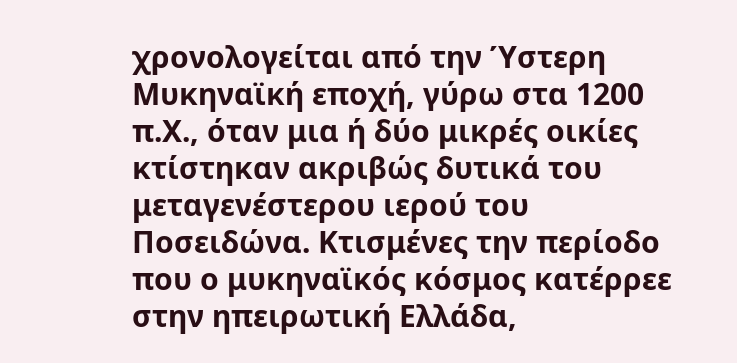χρονολογείται από την Ύστερη Μυκηναϊκή εποχή, γύρω στα 1200 π.Χ., όταν μια ή δύο μικρές οικίες κτίστηκαν ακριβώς δυτικά του μεταγενέστερου ιερού του Ποσειδώνα. Κτισμένες την περίοδο που ο μυκηναϊκός κόσμος κατέρρεε στην ηπειρωτική Ελλάδα,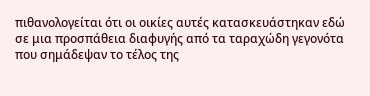πιθανολογείται ότι οι οικίες αυτές κατασκευάστηκαν εδώ σε μια προσπάθεια διαφυγής από τα ταραχώδη γεγονότα που σημάδεψαν το τέλος της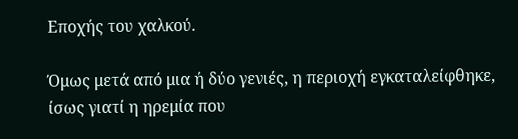Εποχής του χαλκού.

Όμως μετά από μια ή δύο γενιές, η περιοχή εγκαταλείφθηκε, ίσως γιατί η ηρεμία που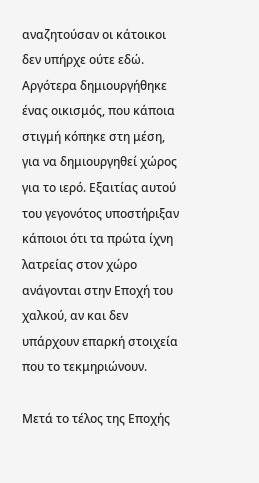αναζητούσαν οι κάτοικοι δεν υπήρχε ούτε εδώ. Αργότερα δημιουργήθηκε ένας οικισμός, που κάποια στιγμή κόπηκε στη μέση, για να δημιουργηθεί χώρος για το ιερό. Εξαιτίας αυτού του γεγονότος υποστήριξαν κάποιοι ότι τα πρώτα ίχνη λατρείας στον χώρο ανάγονται στην Εποχή του χαλκού, αν και δεν υπάρχουν επαρκή στοιχεία που το τεκμηριώνουν.

Μετά το τέλος της Εποχής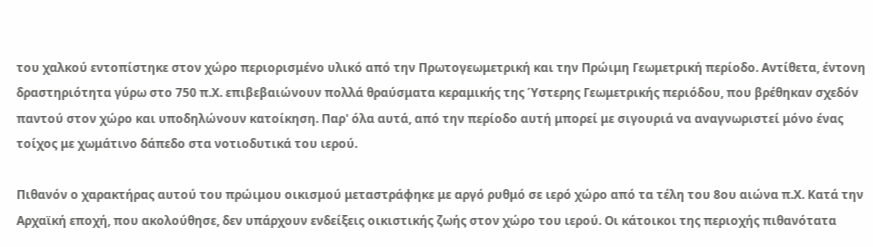του χαλκού εντοπίστηκε στον χώρο περιορισμένο υλικό από την Πρωτογεωμετρική και την Πρώιμη Γεωμετρική περίοδο. Αντίθετα, έντονη δραστηριότητα γύρω στο 750 π.Χ. επιβεβαιώνουν πολλά θραύσματα κεραμικής της Ύστερης Γεωμετρικής περιόδου, που βρέθηκαν σχεδόν παντού στον χώρο και υποδηλώνουν κατοίκηση. Παρ' όλα αυτά, από την περίοδο αυτή μπορεί με σιγουριά να αναγνωριστεί μόνο ένας τοίχος με χωμάτινο δάπεδο στα νοτιοδυτικά του ιερού.

Πιθανόν ο χαρακτήρας αυτού του πρώιμου οικισμού μεταστράφηκε με αργό ρυθμό σε ιερό χώρο από τα τέλη του 8ου αιώνα π.Χ. Κατά την Αρχαϊκή εποχή, που ακολούθησε, δεν υπάρχουν ενδείξεις οικιστικής ζωής στον χώρο του ιερού. Οι κάτοικοι της περιοχής πιθανότατα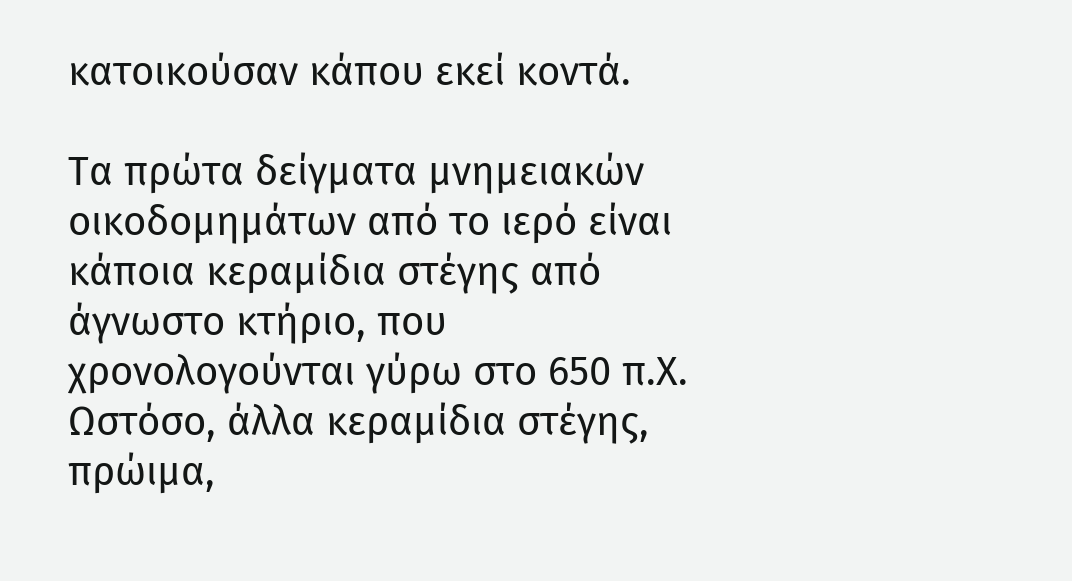κατοικούσαν κάπου εκεί κοντά.

Τα πρώτα δείγματα μνημειακών οικοδομημάτων από το ιερό είναι κάποια κεραμίδια στέγης από άγνωστο κτήριο, που χρονολογούνται γύρω στο 650 π.Χ. Ωστόσο, άλλα κεραμίδια στέγης, πρώιμα,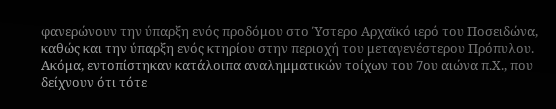φανερώνουν την ύπαρξη ενός προδόμου στο Ύστερο Αρχαϊκό ιερό του Ποσειδώνα, καθώς και την ύπαρξη ενός κτηρίου στην περιοχή του μεταγενέστερου Πρόπυλου. Ακόμα, εντοπίστηκαν κατάλοιπα αναλημματικών τοίχων του 7ου αιώνα π.Χ., που δείχνουν ότι τότε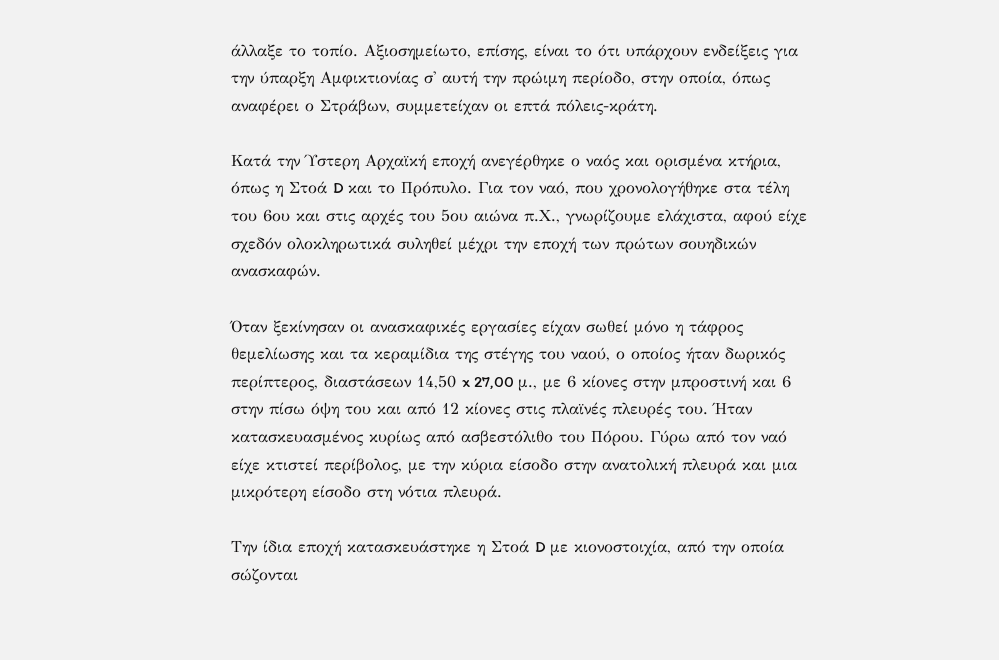άλλαξε το τοπίο. Αξιοσημείωτο, επίσης, είναι το ότι υπάρχουν ενδείξεις για την ύπαρξη Αμφικτιονίας σ' αυτή την πρώιμη περίοδο, στην οποία, όπως αναφέρει ο Στράβων, συμμετείχαν οι επτά πόλεις-κράτη.

Κατά την Ύστερη Αρχαϊκή εποχή ανεγέρθηκε ο ναός και ορισμένα κτήρια, όπως η Στοά D και το Πρόπυλο. Για τον ναό, που χρονολογήθηκε στα τέλη του 6ου και στις αρχές του 5ου αιώνα π.Χ., γνωρίζουμε ελάχιστα, αφού είχε σχεδόν ολοκληρωτικά συληθεί μέχρι την εποχή των πρώτων σουηδικών ανασκαφών.

Όταν ξεκίνησαν οι ανασκαφικές εργασίες είχαν σωθεί μόνο η τάφρος θεμελίωσης και τα κεραμίδια της στέγης του ναού, ο οποίος ήταν δωρικός περίπτερος, διαστάσεων 14,50 x 27,00 μ., με 6 κίονες στην μπροστινή και 6 στην πίσω όψη του και από 12 κίονες στις πλαϊνές πλευρές του. Ήταν κατασκευασμένος κυρίως από ασβεστόλιθο του Πόρου. Γύρω από τον ναό είχε κτιστεί περίβολος, με την κύρια είσοδο στην ανατολική πλευρά και μια μικρότερη είσοδο στη νότια πλευρά.

Την ίδια εποχή κατασκευάστηκε η Στοά D με κιονοστοιχία, από την οποία σώζονται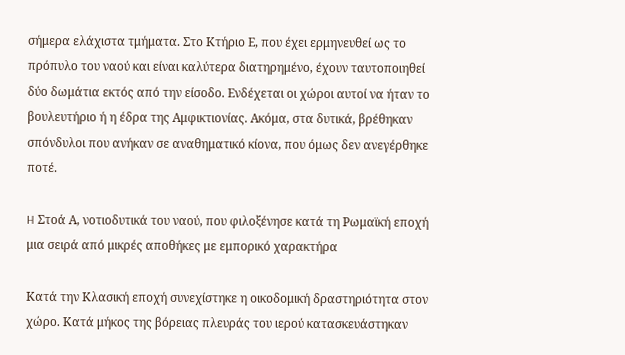σήμερα ελάχιστα τμήματα. Στο Κτήριο Ε, που έχει ερμηνευθεί ως το πρόπυλο του ναού και είναι καλύτερα διατηρημένο, έχουν ταυτοποιηθεί δύο δωμάτια εκτός από την είσοδο. Ενδέχεται οι χώροι αυτοί να ήταν το βουλευτήριο ή η έδρα της Αμφικτιονίας. Ακόμα, στα δυτικά, βρέθηκαν σπόνδυλοι που ανήκαν σε αναθηματικό κίονα, που όμως δεν ανεγέρθηκε ποτέ.

H Στοά Α, νοτιοδυτικά του ναού, που φιλοξένησε κατά τη Ρωμαϊκή εποχή μια σειρά από μικρές αποθήκες με εμπορικό χαρακτήρα

Κατά την Κλασική εποχή συνεχίστηκε η οικοδομική δραστηριότητα στον χώρο. Κατά μήκος της βόρειας πλευράς του ιερού κατασκευάστηκαν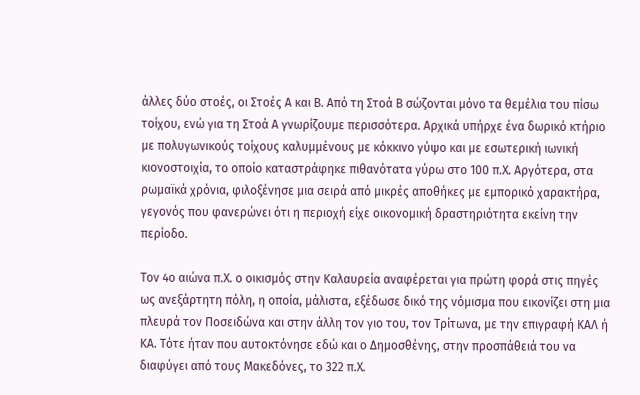άλλες δύο στοές, οι Στοές Α και Β. Από τη Στοά Β σώζονται μόνο τα θεμέλια του πίσω τοίχου, ενώ για τη Στοά Α γνωρίζουμε περισσότερα. Αρχικά υπήρχε ένα δωρικό κτήριο με πολυγωνικούς τοίχους καλυμμένους με κόκκινο γύψο και με εσωτερική ιωνική κιονοστοιχία, το οποίο καταστράφηκε πιθανότατα γύρω στο 100 π.Χ. Αργότερα, στα ρωμαϊκά χρόνια, φιλοξένησε μια σειρά από μικρές αποθήκες με εμπορικό χαρακτήρα, γεγονός που φανερώνει ότι η περιοχή είχε οικονομική δραστηριότητα εκείνη την περίοδο.

Τον 4ο αιώνα π.Χ. ο οικισμός στην Καλαυρεία αναφέρεται για πρώτη φορά στις πηγές ως ανεξάρτητη πόλη, η οποία, μάλιστα, εξέδωσε δικό της νόμισμα που εικονίζει στη μια πλευρά τον Ποσειδώνα και στην άλλη τον γιο του, τον Τρίτωνα, με την επιγραφή ΚΑΛ ή ΚΑ. Τότε ήταν που αυτοκτόνησε εδώ και ο Δημοσθένης, στην προσπάθειά του να διαφύγει από τους Μακεδόνες, το 322 π.Χ.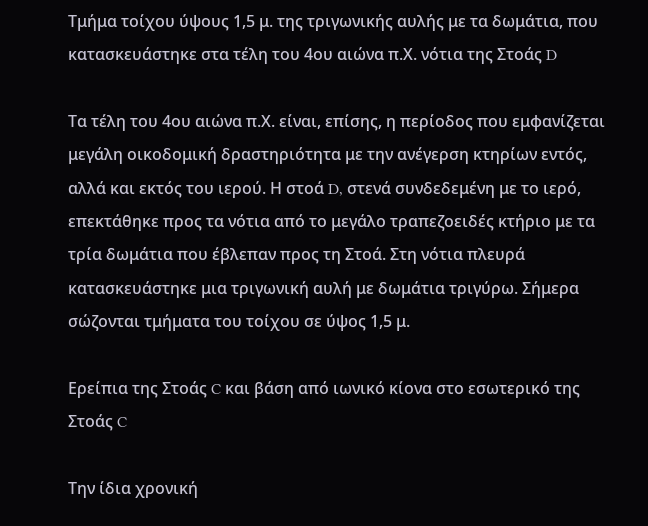Τμήμα τοίχου ύψους 1,5 μ. της τριγωνικής αυλής με τα δωμάτια, που κατασκευάστηκε στα τέλη του 4ου αιώνα π.Χ. νότια της Στοάς D

Τα τέλη του 4ου αιώνα π.Χ. είναι, επίσης, η περίοδος που εμφανίζεται μεγάλη οικοδομική δραστηριότητα με την ανέγερση κτηρίων εντός, αλλά και εκτός του ιερού. Η στοά D, στενά συνδεδεμένη με το ιερό, επεκτάθηκε προς τα νότια από το μεγάλο τραπεζοειδές κτήριο με τα τρία δωμάτια που έβλεπαν προς τη Στοά. Στη νότια πλευρά κατασκευάστηκε μια τριγωνική αυλή με δωμάτια τριγύρω. Σήμερα σώζονται τμήματα του τοίχου σε ύψος 1,5 μ.

Ερείπια της Στοάς C και βάση από ιωνικό κίονα στο εσωτερικό της Στοάς C

Την ίδια χρονική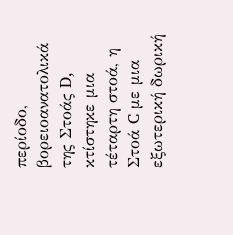περίοδο, βορειοανατολικά της Στοάς D, κτίστηκε μια τέταρτη στοά, η Στοά C με μια εξωτερική δωρική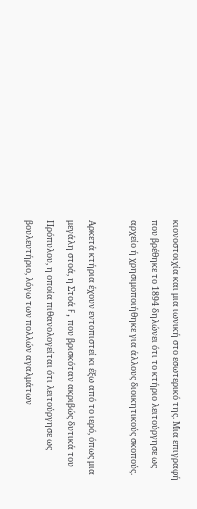κιονοστοιχία και μια ιωνική στο εσωτερικό της. Μια επιγραφή που βρέθηκε το 1894 δηλώνει ότι το κτήριο λειτούργησε ως αρχείο ή χρησιμοποιήθηκε για άλλους διοικητικούς σκοπούς.

Αρκετά κτήρια έχουν εντοπιστεί κι έξω από το ιερό, όπως μια μεγάλη στοά, η Στοά F, που βρισκόταν ακριβώς δυτικά του Πρόπυλου, η οποία πιθανολογείται ότι λειτούργησε ως βουλευτήριο, λόγω των πολλών αγαλμάτων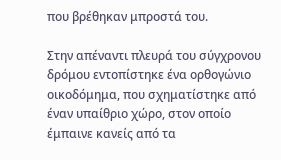που βρέθηκαν μπροστά του.

Στην απέναντι πλευρά του σύγχρονου δρόμου εντοπίστηκε ένα ορθογώνιο οικοδόμημα, που σχηματίστηκε από έναν υπαίθριο χώρο, στον οποίο έμπαινε κανείς από τα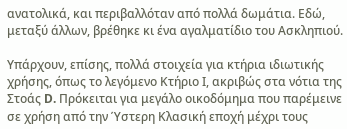ανατολικά, και περιβαλλόταν από πολλά δωμάτια. Εδώ, μεταξύ άλλων, βρέθηκε κι ένα αγαλματίδιο του Ασκληπιού.

Υπάρχουν, επίσης, πολλά στοιχεία για κτήρια ιδιωτικής χρήσης, όπως το λεγόμενο Κτήριο Ι, ακριβώς στα νότια της Στοάς D. Πρόκειται για μεγάλο οικοδόμημα που παρέμεινε σε χρήση από την Ύστερη Κλασική εποχή μέχρι τους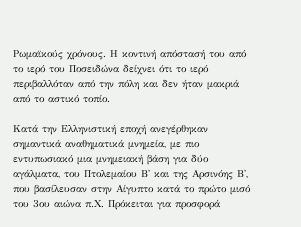Ρωμαϊκούς χρόνους. Η κοντινή απόστασή του από το ιερό του Ποσειδώνα δείχνει ότι το ιερό περιβαλλόταν από την πόλη και δεν ήταν μακριά από το αστικό τοπίο.

Κατά την Ελληνιστική εποχή ανεγέρθηκαν σημαντικά αναθηματικά μνημεία, με πιο εντυπωσιακό μια μνημειακή βάση για δύο αγάλματα, του Πτολεμαίου Β' και της Αρσινόης Β', που βασίλευσαν στην Αίγυπτο κατά το πρώτο μισό του 3ου αιώνα π.Χ. Πρόκειται για προσφορά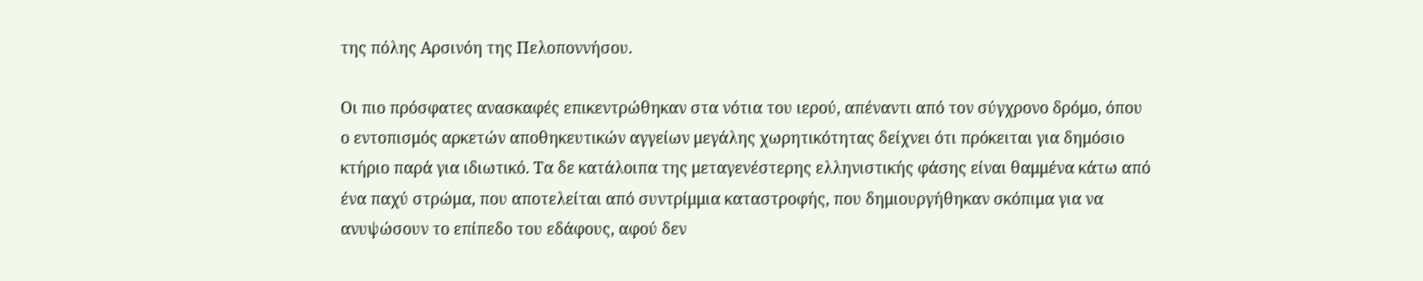της πόλης Αρσινόη της Πελοποννήσου.

Οι πιο πρόσφατες ανασκαφές επικεντρώθηκαν στα νότια του ιερού, απέναντι από τον σύγχρονο δρόμο, όπου ο εντοπισμός αρκετών αποθηκευτικών αγγείων μεγάλης χωρητικότητας δείχνει ότι πρόκειται για δημόσιο κτήριο παρά για ιδιωτικό. Τα δε κατάλοιπα της μεταγενέστερης ελληνιστικής φάσης είναι θαμμένα κάτω από ένα παχύ στρώμα, που αποτελείται από συντρίμμια καταστροφής, που δημιουργήθηκαν σκόπιμα για να ανυψώσουν το επίπεδο του εδάφους, αφού δεν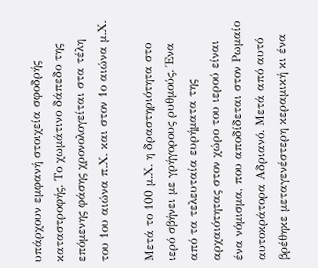υπάρχουν εμφανή στοιχεία σφοδρής καταστροφής. Το χωμάτινο δάπεδο της επόμενης φάσης χρονολογείται στα τέλη του 1ου αιώνα π.Χ. και στον 1ο αιώνα μ.Χ.

Μετά το 100 μ.Χ. η δραστηριότητα στο ιερό σβήνει με γρήγορους ρυθμούς. Ένα από τα τελευταία ευρήματα της αρχαιότητας στον χώρο του ιερού είναι ένα νόμισμα, που αποδίδεται στον Ρωμαίο αυτοκράτορα Αδριανό. Μετά από αυτό βρέθηκε μεταγενέστερη κεραμική κι ένα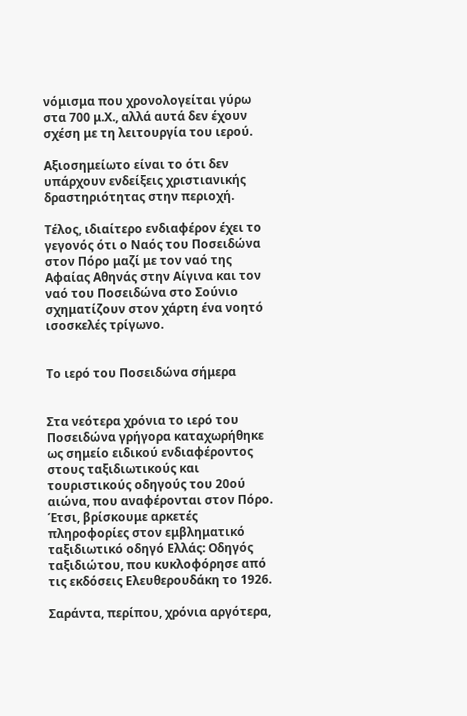νόμισμα που χρονολογείται γύρω στα 700 μ.Χ., αλλά αυτά δεν έχουν σχέση με τη λειτουργία του ιερού.

Αξιοσημείωτο είναι το ότι δεν υπάρχουν ενδείξεις χριστιανικής δραστηριότητας στην περιοχή.

Τέλος, ιδιαίτερο ενδιαφέρον έχει το γεγονός ότι ο Ναός του Ποσειδώνα στον Πόρο μαζί με τον ναό της Αφαίας Αθηνάς στην Αίγινα και τον ναό του Ποσειδώνα στο Σούνιο σχηματίζουν στον χάρτη ένα νοητό ισοσκελές τρίγωνο.


Το ιερό του Ποσειδώνα σήμερα


Στα νεότερα χρόνια το ιερό του Ποσειδώνα γρήγορα καταχωρήθηκε ως σημείο ειδικού ενδιαφέροντος στους ταξιδιωτικούς και τουριστικούς οδηγούς του 20ού αιώνα, που αναφέρονται στον Πόρο. Έτσι, βρίσκουμε αρκετές πληροφορίες στον εμβληματικό ταξιδιωτικό οδηγό Ελλάς: Οδηγός ταξιδιώτου, που κυκλοφόρησε από τις εκδόσεις Ελευθερουδάκη το 1926.

Σαράντα, περίπου, χρόνια αργότερα,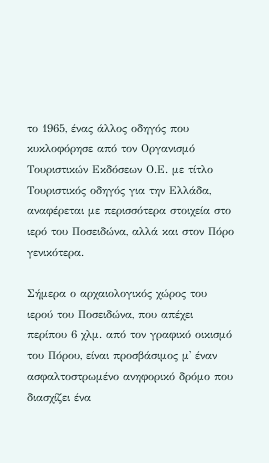το 1965, ένας άλλος οδηγός που κυκλοφόρησε από τον Οργανισμό Τουριστικών Εκδόσεων Ο.Ε. με τίτλο Τουριστικός οδηγός για την Ελλάδα, αναφέρεται με περισσότερα στοιχεία στο ιερό του Ποσειδώνα, αλλά και στον Πόρο γενικότερα.

Σήμερα ο αρχαιολογικός χώρος του ιερού του Ποσειδώνα, που απέχει περίπου 6 χλμ. από τον γραφικό οικισμό του Πόρου, είναι προσβάσιμος μ' έναν ασφαλτοστρωμένο ανηφορικό δρόμο που διασχίζει ένα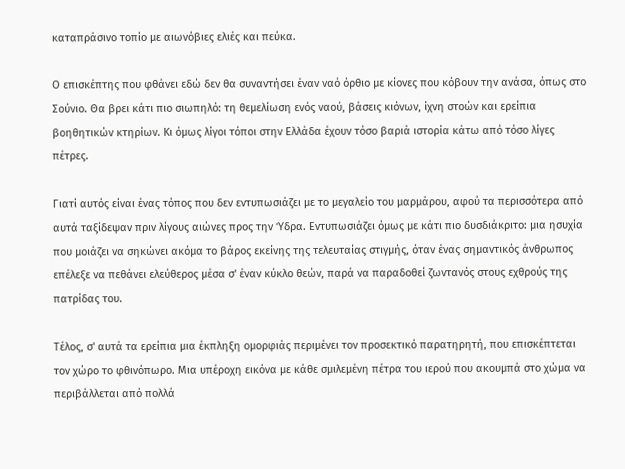καταπράσινο τοπίο με αιωνόβιες ελιές και πεύκα.

Ο επισκέπτης που φθάνει εδώ δεν θα συναντήσει έναν ναό όρθιο με κίονες που κόβουν την ανάσα, όπως στο Σούνιο. Θα βρει κάτι πιο σιωπηλό: τη θεμελίωση ενός ναού, βάσεις κιόνων, ίχνη στοών και ερείπια βοηθητικών κτηρίων. Κι όμως λίγοι τόποι στην Ελλάδα έχουν τόσο βαριά ιστορία κάτω από τόσο λίγες πέτρες.

Γιατί αυτός είναι ένας τόπος που δεν εντυπωσιάζει με το μεγαλείο του μαρμάρου, αφού τα περισσότερα από αυτά ταξίδεψαν πριν λίγους αιώνες προς την Ύδρα. Εντυπωσιάζει όμως με κάτι πιο δυσδιάκριτο: μια ησυχία που μοιάζει να σηκώνει ακόμα το βάρος εκείνης της τελευταίας στιγμής, όταν ένας σημαντικός άνθρωπος επέλεξε να πεθάνει ελεύθερος μέσα σ' έναν κύκλο θεών, παρά να παραδοθεί ζωντανός στους εχθρούς της πατρίδας του.

Τέλος, σ' αυτά τα ερείπια μια έκπληξη ομορφιάς περιμένει τον προσεκτικό παρατηρητή, που επισκέπτεται τον χώρο το φθινόπωρο. Μια υπέροχη εικόνα με κάθε σμιλεμένη πέτρα του ιερού που ακουμπά στο χώμα να περιβάλλεται από πολλά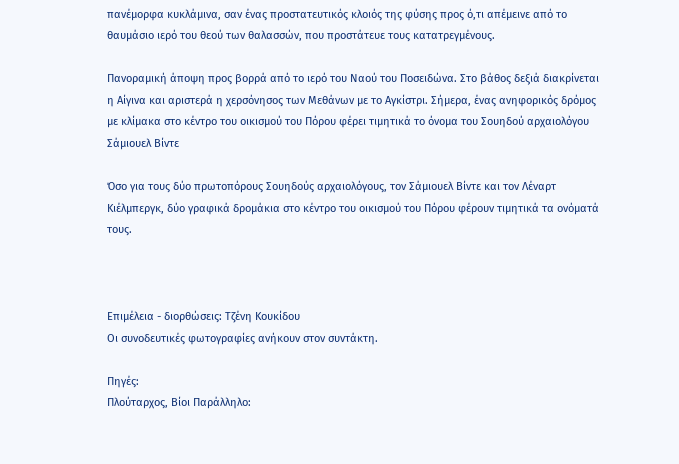πανέμορφα κυκλάμινα, σαν ένας προστατευτικός κλοιός της φύσης προς ό,τι απέμεινε από το θαυμάσιο ιερό του θεού των θαλασσών, που προστάτευε τους κατατρεγμένους.

Πανοραμική άποψη προς βορρά από το ιερό του Ναού του Ποσειδώνα. Στο βάθος δεξιά διακρίνεται η Αίγινα και αριστερά η χερσόνησος των Μεθάνων με το Αγκίστρι. Σήμερα, ένας ανηφορικός δρόμος με κλίμακα στο κέντρο του οικισμού του Πόρου φέρει τιμητικά το όνομα του Σουηδού αρχαιολόγου Σάμιουελ Βίντε

Όσο για τους δύο πρωτοπόρους Σουηδούς αρχαιολόγους, τον Σάμιουελ Βίντε και τον Λέναρτ Kιέλμπεργκ, δύο γραφικά δρομάκια στο κέντρο του οικισμού του Πόρου φέρουν τιμητικά τα ονόματά τους.



Επιμέλεια - διορθώσεις: Τζένη Κουκίδου
Οι συνοδευτικές φωτογραφίες ανήκουν στον συντάκτη.

Πηγές:
Πλούταρχος, Βίοι Παράλληλο: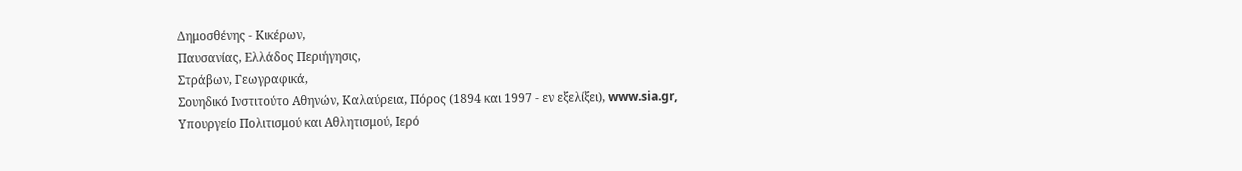Δημοσθένης - Κικέρων,
Παυσανίας, Ελλάδος Περιήγησις,
Στράβων, Γεωγραφικά,
Σουηδικό Ινστιτούτο Αθηνών, Καλαύρεια, Πόρος (1894 και 1997 - εν εξελίξει), www.sia.gr,
Yπουργείο Πολιτισμού και Αθλητισμού, Ιερό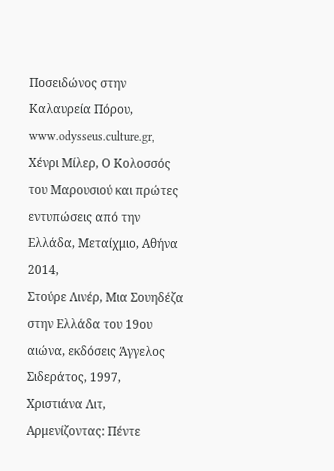Ποσειδώνος στην Καλαυρεία Πόρου, www.odysseus.culture.gr,
Χένρι Μίλερ, Ο Κολοσσός του Μαρουσιού και πρώτες εντυπώσεις από την Ελλάδα, Μεταίχμιο, Αθήνα 2014,
Στούρε Λινέρ, Μια Σουηδέζα στην Ελλάδα του 19ου αιώνα, εκδόσεις Άγγελος Σιδεράτος, 1997,
Χριστιάνα Λιτ, Αρμενίζοντας: Πέντε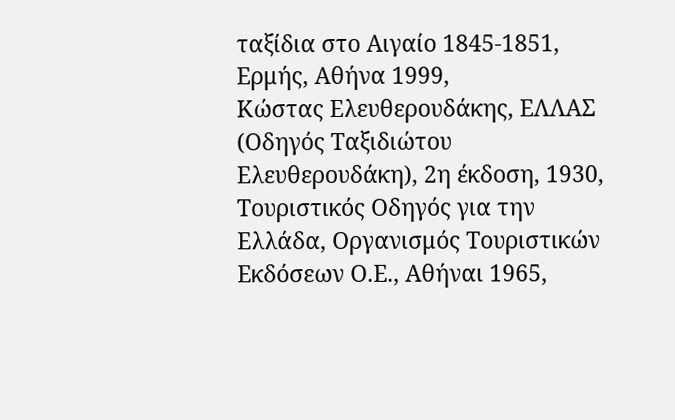ταξίδια στο Αιγαίο 1845-1851, Ερμής, Αθήνα 1999,
Κώστας Ελευθερουδάκης, ΕΛΛΑΣ (Οδηγός Ταξιδιώτου Ελευθερουδάκη), 2η έκδοση, 1930,
Τουριστικός Οδηγός για την Ελλάδα, Οργανισμός Τουριστικών Εκδόσεων Ο.Ε., Αθήναι 1965,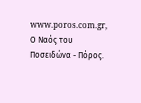www.poros.com.gr, Ο Ναός του Ποσειδώνα - Πόρος.